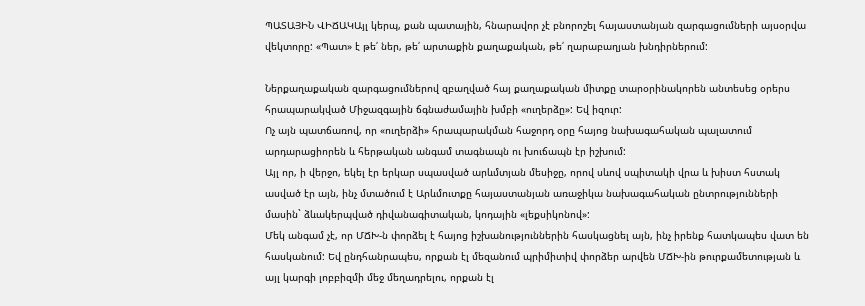ՊԱՏԱՅԻՆ ՎԻՃԱԿԱյլ կերպ, քան պատային, հնարավոր չէ բնորոշել հայաստանյան զարգացումների այսօրվա վեկտորը: «Պատ» է թե՛ ներ, թե՛ արտաքին քաղաքական, թե՛ ղարաբաղյան խնդիրներում:

Ներքաղաքական զարգացումներով զբաղված հայ քաղաքական միտքը տարօրինակորեն անտեսեց օրերս հրապարակված Միջազգային ճգնաժամային խմբի «ուղերձը»: Եվ իզուր:
Ոչ այն պատճառով, որ «ուղերձի» հրապարակման հաջորդ օրը հայոց նախագահական պալատում արդարացիորեն և հերթական անգամ տագնապն ու խուճապն էր իշխում:
Այլ որ, ի վերջո, եկել էր երկար սպասված արևմտյան մեսիջը, որով սևով սպիտակի վրա և խիստ հստակ ասված էր այն, ինչ մտածում է Արևմուտքը հայաստանյան առաջիկա նախագահական ընտրությունների մասին` ձևակերպված դիվանագիտական, կոդային «լեքսիկոնով»:
Մեկ անգամ չէ, որ ՄՃԽ-ն փորձել է հայոց իշխանություններին հասկացնել այն, ինչ իրենք հատկապես վատ են հասկանում: Եվ ընդհանրապես, որքան էլ մեզանում պրիմիտիվ փորձեր արվեն ՄՃԽ-ին թուրքամետության և այլ կարգի լոբբիզմի մեջ մեղադրելու, որքան էլ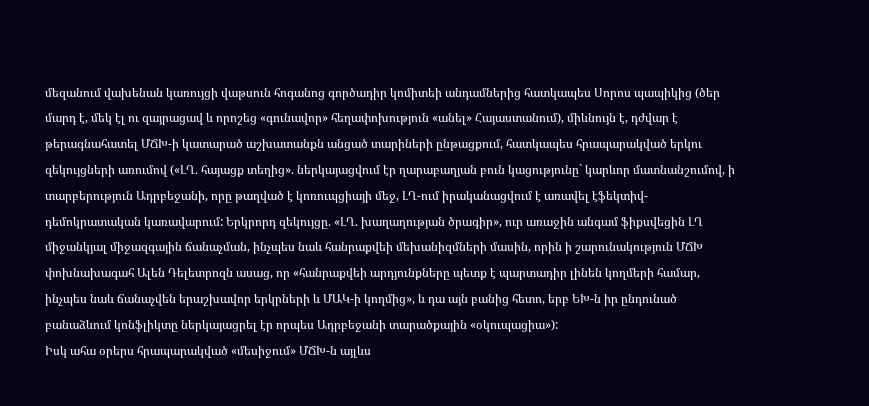մեզանում վախենան կառույցի վաթսուն հոգանոց գործադիր կոմիտեի անդամներից հատկապես Սորոս պապիկից (ծեր մարդ է, մեկ էլ ու զայրացավ և որոշեց «գունավոր» հեղափոխություն «անել» Հայաստանում), միևնույն է, դժվար է թերագնահատել ՄՃԽ-ի կատարած աշխատանքն անցած տարիների ընթացքում, հատկապես հրապարակված երկու զեկույցների առումով («ԼՂ. հայացք տեղից». ներկայացվում էր ղարաբաղյան բուն կացությունը` կարևոր մատնանշումով, ի տարբերություն Ադրբեջանի, որը թաղված է կոռուպցիայի մեջ, ԼՂ-ում իրականացվում է առավել էֆեկտիվ-դեմոկրատական կառավարում: Երկրորդ զեկույցը. «ԼՂ. խաղաղության ծրագիր», ուր առաջին անգամ ֆիքսվեցին ԼՂ միջանկյալ միջազգային ճանաչման, ինչպես նաև հանրաքվեի մեխանիզմների մասին, որին ի շարունակություն ՄՃԽ փոխնախագահ Ալեն Դելետրոզն ասաց, որ «հանրաքվեի արդյունքները պետք է պարտադիր լինեն կողմերի համար, ինչպես նաև ճանաչվեն երաշխավոր երկրների և ՄԱԿ-ի կողմից», և դա այն բանից հետո, երբ ԵԽ-ն իր ընդունած բանաձևում կոնֆլիկտը ներկայացրել էր որպես Ադրբեջանի տարածքային «օկուպացիա»):
Իսկ ահա օրերս հրապարակված «մեսիջում» ՄՃԽ-ն այլևս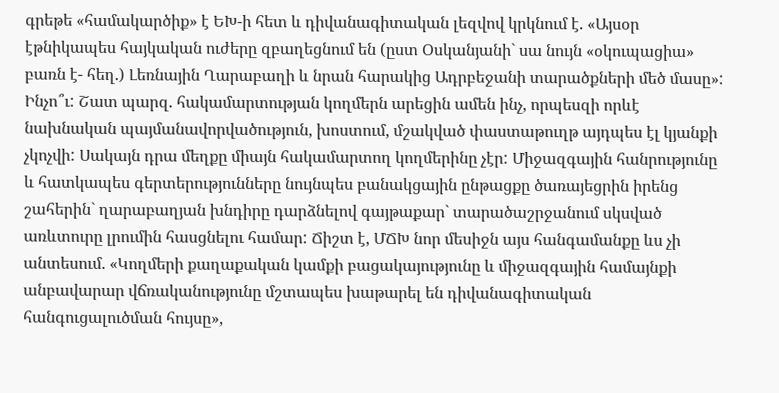գրեթե «համակարծիք» է ԵԽ-ի հետ և դիվանագիտական լեզվով կրկնում է. «Այսօր էթնիկապես հայկական ուժերը զբաղեցնում են (ըստ Օսկանյանի` սա նույն «օկուպացիա» բառն է- հեղ.) Լեռնային Ղարաբաղի և նրան հարակից Ադրբեջանի տարածքների մեծ մասը»:
Ինչո՞ւ: Շատ պարզ. հակամարտության կողմերն արեցին ամեն ինչ, որպեսզի որևէ նախնական պայմանավորվածություն, խոստում, մշակված փաստաթուղթ այդպես էլ կյանքի չկոչվի: Սակայն դրա մեղքը միայն հակամարտող կողմերինը չէր: Միջազգային հանրությունը և հատկապես գերտերությունները նույնպես բանակցային ընթացքը ծառայեցրին իրենց շահերին` ղարաբաղյան խնդիրը դարձնելով գայթաքար` տարածաշրջանում սկսված առևտուրը լրումին հասցնելու համար: Ճիշտ է, ՄՃԽ նոր մեսիջն այս հանգամանքը ևս չի անտեսում. «Կողմերի քաղաքական կամքի բացակայությունը և միջազգային համայնքի անբավարար վճռականությունը մշտապես խաթարել են դիվանագիտական հանգուցալուծման հույսը»,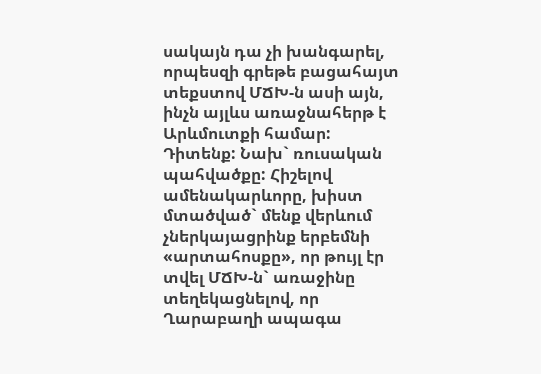սակայն դա չի խանգարել, որպեսզի գրեթե բացահայտ տեքստով ՄՃԽ-ն ասի այն, ինչն այլևս առաջնահերթ է Արևմուտքի համար:
Դիտենք: Նախ` ռուսական պահվածքը: Հիշելով ամենակարևորը, խիստ մտածված` մենք վերևում չներկայացրինք երբեմնի «արտահոսքը», որ թույլ էր տվել ՄՃԽ-ն` առաջինը տեղեկացնելով, որ Ղարաբաղի ապագա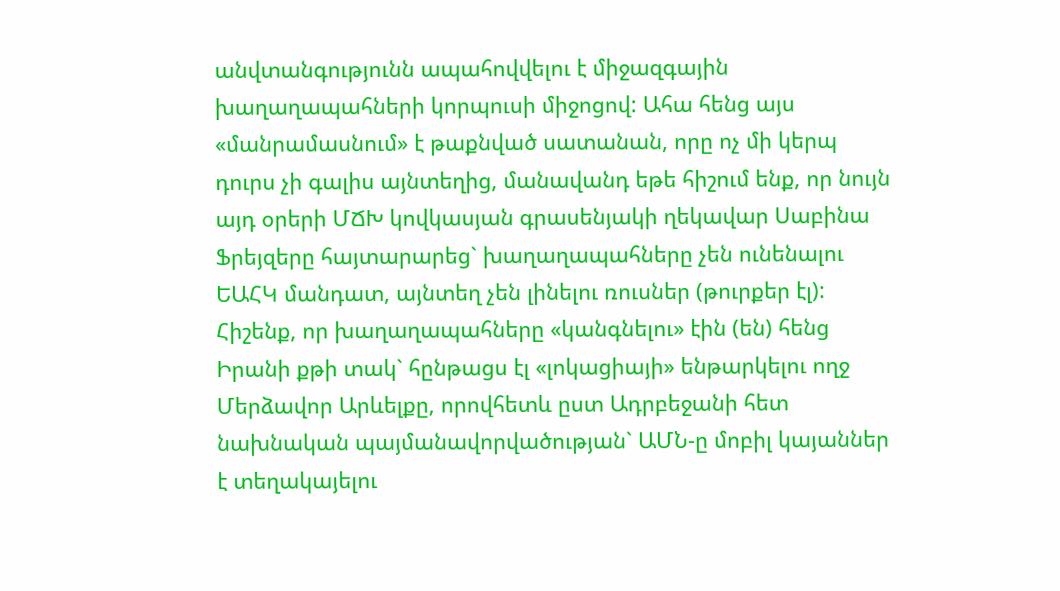անվտանգությունն ապահովվելու է միջազգային խաղաղապահների կորպուսի միջոցով: Ահա հենց այս «մանրամասնում» է թաքնված սատանան, որը ոչ մի կերպ դուրս չի գալիս այնտեղից, մանավանդ եթե հիշում ենք, որ նույն այդ օրերի ՄՃԽ կովկասյան գրասենյակի ղեկավար Սաբինա Ֆրեյզերը հայտարարեց` խաղաղապահները չեն ունենալու ԵԱՀԿ մանդատ, այնտեղ չեն լինելու ռուսներ (թուրքեր էլ):
Հիշենք, որ խաղաղապահները «կանգնելու» էին (են) հենց Իրանի քթի տակ` հընթացս էլ «լոկացիայի» ենթարկելու ողջ Մերձավոր Արևելքը, որովհետև ըստ Ադրբեջանի հետ նախնական պայմանավորվածության` ԱՄՆ-ը մոբիլ կայաններ է տեղակայելու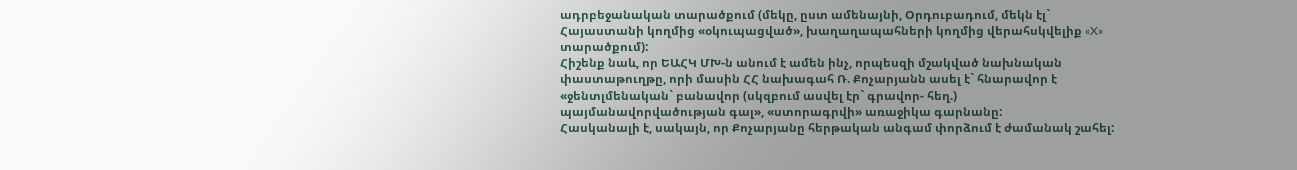ադրբեջանական տարածքում (մեկը, ըստ ամենայնի, Օրդուբադում, մեկն էլ` Հայաստանի կողմից «օկուպացված», խաղաղապահների կողմից վերահսկվելիք «X» տարածքում):
Հիշենք նաև, որ ԵԱՀԿ ՄԽ-ն անում է ամեն ինչ, որպեսզի մշակված նախնական փաստաթուղթը, որի մասին ՀՀ նախագահ Ռ. Քոչարյանն ասել է` հնարավոր է «ջենտլմենական` բանավոր (սկզբում ասվել էր` գրավոր- հեղ.) պայմանավորվածության գալ», «ստորագրվի» առաջիկա գարնանը:
Հասկանալի է, սակայն, որ Քոչարյանը հերթական անգամ փորձում է ժամանակ շահել: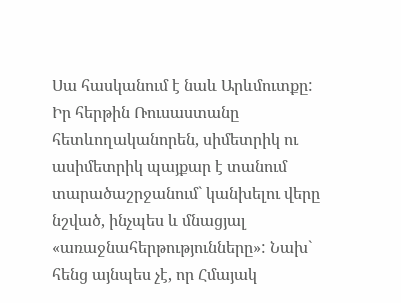Սա հասկանում է նաև Արևմուտքը:
Իր հերթին Ռուսաստանը հետևողականորեն, սիմետրիկ ու ասիմետրիկ պայքար է տանում տարածաշրջանում` կանխելու վերը նշված, ինչպես և մնացյալ «առաջնահերթությունները»: Նախ` հենց այնպես չէ, որ Հմայակ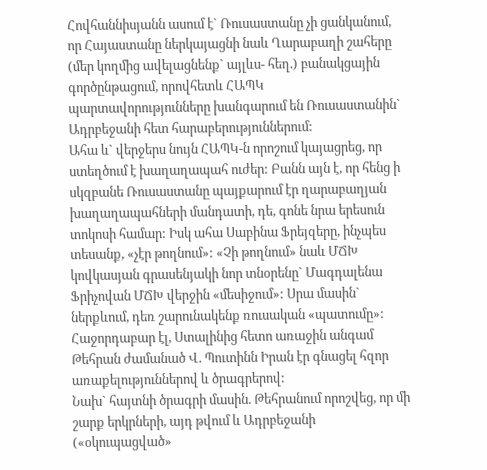Հովհաննիսյանն ասում է` Ռուսաստանը չի ցանկանում, որ Հայաստանը ներկայացնի նաև Ղարաբաղի շահերը (մեր կողմից ավելացնենք` այլևս- հեղ.) բանակցային գործընթացում, որովհետև ՀԱՊԿ պարտավորությունները խանգարում են Ռուսաստանին` Ադրբեջանի հետ հարաբերություններում:
Ահա և` վերջերս նույն ՀԱՊԿ-ն որոշում կայացրեց, որ ստեղծում է խաղաղապահ ուժեր: Բանն այն է, որ հենց ի սկզբանե Ռուսաստանը պայքարում էր ղարաբաղյան խաղաղապահների մանդատի, դե, գոնե նրա երեսուն տոկոսի համար: Իսկ ահա Սաբինա Ֆրեյզերը, ինչպես տեսանք, «չէր թողնում»: «Չի թողնում» նաև ՄՃԽ կովկասյան գրասենյակի նոր տնօրենը` Մագդալենա Ֆրիչովան ՄՃԽ վերջին «մեսիջում»: Սրա մասին` ներքևում, դեռ շարունակենք ռուսական «պատումը»:
Հաջորդաբար էլ, Ստալինից հետո առաջին անգամ Թեհրան ժամանած Վ. Պուտինն Իրան էր գնացել հզոր առաքելություններով և ծրագրերով:
Նախ` հայտնի ծրագրի մասին. Թեհրանում որոշվեց, որ մի շարք երկրների, այդ թվում և Ադրբեջանի («օկուպացված»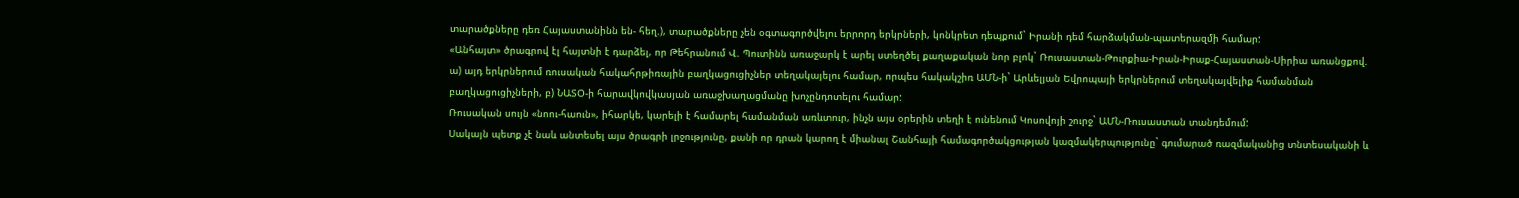տարածքները դեռ Հայաստանինն են- հեղ.), տարածքները չեն օգտագործվելու երրորդ երկրների, կոնկրետ դեպքում` Իրանի դեմ հարձակման-պատերազմի համար:
«Անհայտ» ծրագրով էլ հայտնի է դարձել, որ Թեհրանում Վ. Պուտինն առաջարկ է արել ստեղծել քաղաքական նոր բլոկ` Ռուսաստան-Թուրքիա-Իրան-Իրաք-Հայաստան-Սիրիա առանցքով. ա) այդ երկրներում ռուսական հակահրթիռային բաղկացուցիչներ տեղակայելու համար, որպես հակակշիռ ԱՄՆ-ի` Արևելյան Եվրոպայի երկրներում տեղակայվելիք համանման բաղկացուցիչների, բ) ՆԱՏՕ-ի հարավկովկասյան առաջխաղացմանը խոչընդոտելու համար:
Ռուսական սույն «նոու-հաուն», իհարկե, կարելի է համարել համանման առևտուր, ինչն այս օրերին տեղի է ունենում Կոսովոյի շուրջ` ԱՄՆ-Ռուսաստան տանդեմում:
Սակայն պետք չէ նաև անտեսել այս ծրագրի լրջությունը, քանի որ դրան կարող է միանալ Շանհայի համագործակցության կազմակերպությունը` գումարած ռազմականից տնտեսականի և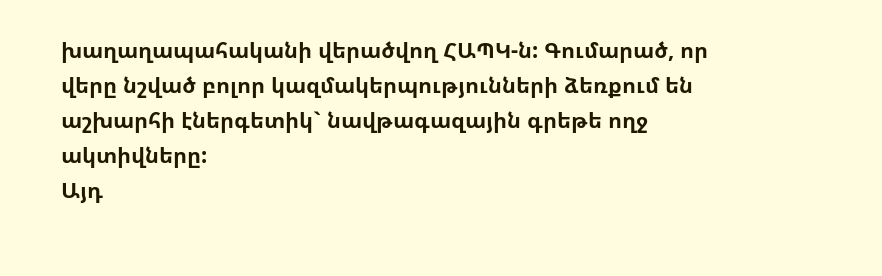խաղաղապահականի վերածվող ՀԱՊԿ-ն: Գումարած, որ վերը նշված բոլոր կազմակերպությունների ձեռքում են աշխարհի էներգետիկ` նավթագազային գրեթե ողջ ակտիվները:
Այդ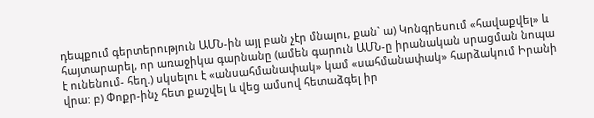դեպքում գերտերություն ԱՄՆ-ին այլ բան չէր մնալու, քան` ա) Կոնգրեսում «հավաքվել» և հայտարարել, որ առաջիկա գարնանը (ամեն գարուն ԱՄՆ-ը իրանական սրացման նոպա է ունենում- հեղ.) սկսելու է «անսահմանափակ» կամ «սահմանափակ» հարձակում Իրանի վրա: բ) Փոքր-ինչ հետ քաշվել և վեց ամսով հետաձգել իր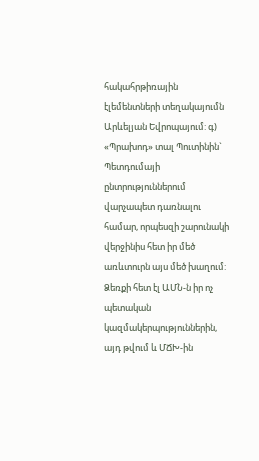հակահրթիռային էլեմենտների տեղակայումն Արևելյան Եվրոպայում: գ) «Պրախոդ» տալ Պուտինին` Պետդումայի ընտրություններում վարչապետ դառնալու համար, որպեսզի շարունակի վերջինիս հետ իր մեծ առևտուրն այս մեծ խաղում:
Ձեռքի հետ էլ ԱՄՆ-ն իր ոչ պետական կազմակերպություններին, այդ թվում և ՄՃԽ-ին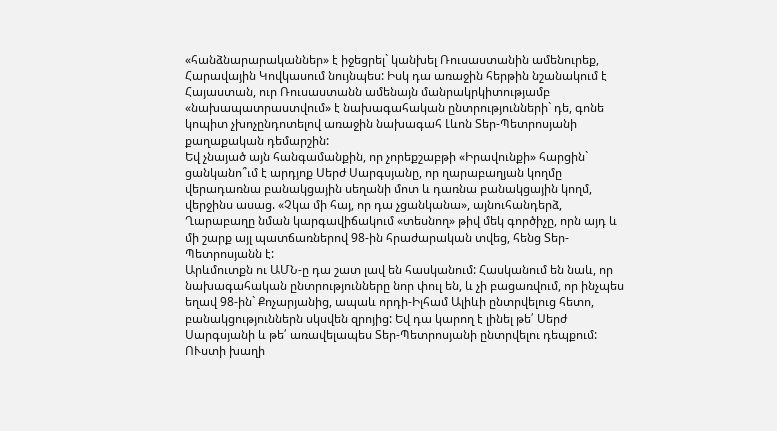«հանձնարարականներ» է իջեցրել` կանխել Ռուսաստանին ամենուրեք, Հարավային Կովկասում նույնպես: Իսկ դա առաջին հերթին նշանակում է Հայաստան, ուր Ռուսաստանն ամենայն մանրակրկիտությամբ «նախապատրաստվում» է նախագահական ընտրությունների` դե, գոնե կոպիտ չխոչընդոտելով առաջին նախագահ Լևոն Տեր-Պետրոսյանի քաղաքական դեմարշին:
Եվ չնայած այն հանգամանքին, որ չորեքշաբթի «Իրավունքի» հարցին` ցանկանո՞ւմ է արդյոք Սերժ Սարգսյանը, որ ղարաբաղյան կողմը վերադառնա բանակցային սեղանի մոտ և դառնա բանակցային կողմ, վերջինս ասաց. «Չկա մի հայ, որ դա չցանկանա», այնուհանդերձ, Ղարաբաղը նման կարգավիճակում «տեսնող» թիվ մեկ գործիչը, որն այդ և մի շարք այլ պատճառներով 98-ին հրաժարական տվեց, հենց Տեր-Պետրոսյանն է:
Արևմուտքն ու ԱՄՆ-ը դա շատ լավ են հասկանում: Հասկանում են նաև, որ նախագահական ընտրությունները նոր փուլ են, և չի բացառվում, որ ինչպես եղավ 98-ին` Քոչարյանից, ապաև որդի-Իլհամ Ալիևի ընտրվելուց հետո, բանակցություններն սկսվեն զրոյից: Եվ դա կարող է լինել թե՛ Սերժ Սարգսյանի և թե՛ առավելապես Տեր-Պետրոսյանի ընտրվելու դեպքում:
ՈՒստի խաղի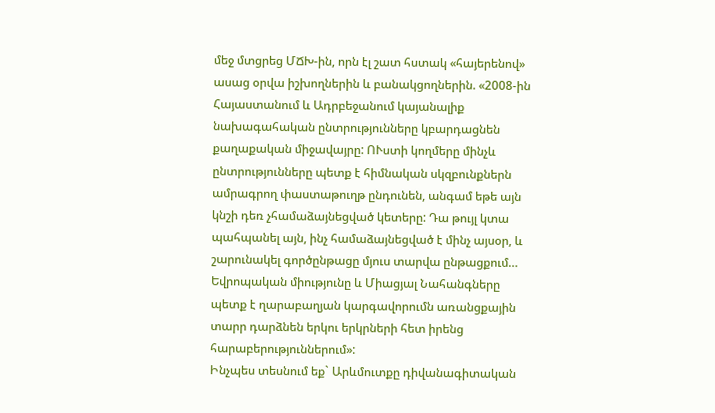մեջ մտցրեց ՄՃԽ-ին, որն էլ շատ հստակ «հայերենով» ասաց օրվա իշխողներին և բանակցողներին. «2008-ին Հայաստանում և Ադրբեջանում կայանալիք նախագահական ընտրությունները կբարդացնեն քաղաքական միջավայրը: ՈՒստի կողմերը մինչև ընտրությունները պետք է հիմնական սկզբունքներն ամրագրող փաստաթուղթ ընդունեն, անգամ եթե այն կնշի դեռ չհամաձայնեցված կետերը: Դա թույլ կտա պահպանել այն, ինչ համաձայնեցված է մինչ այսօր, և շարունակել գործընթացը մյուս տարվա ընթացքում… Եվրոպական միությունը և Միացյալ Նահանգները պետք է ղարաբաղյան կարգավորումն առանցքային տարր դարձնեն երկու երկրների հետ իրենց հարաբերություններում»:
Ինչպես տեսնում եք` Արևմուտքը դիվանագիտական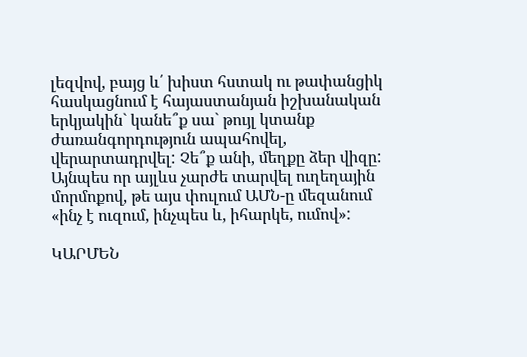լեզվով, բայց և՛ խիստ հստակ ու թափանցիկ հասկացնում է հայաստանյան իշխանական երկյակին` կանե՞ք սա` թույլ կտանք ժառանգորդություն ապահովել, վերարտադրվել: Չե՞ք անի, մեղքը ձեր վիզը:
Այնպես որ այլևս չարժե տարվել ուղեղային մորմոքով, թե այս փուլում ԱՄՆ-ը մեզանում «ինչ է ուզում, ինչպես և, իհարկե, ումով»:

ԿԱՐՄԵՆ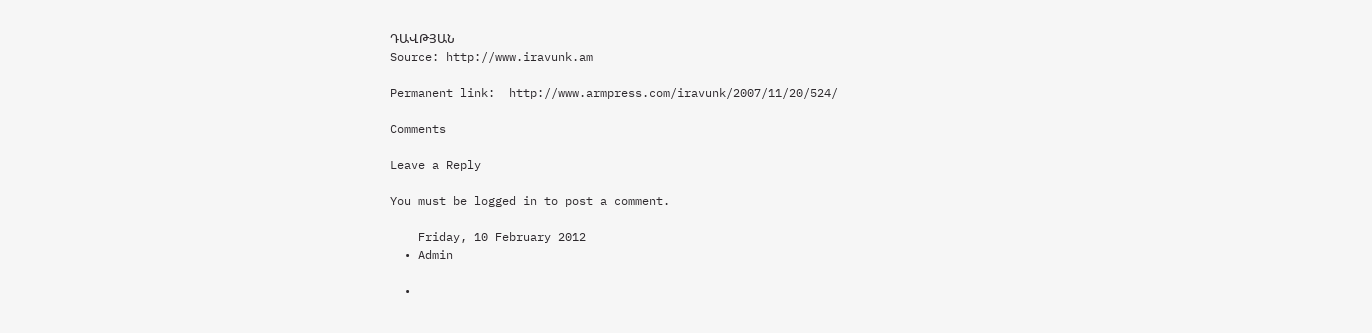ԴԱՎԹՅԱՆ
Source: http://www.iravunk.am

Permanent link:  http://www.armpress.com/iravunk/2007/11/20/524/

Comments

Leave a Reply

You must be logged in to post a comment.

    Friday, 10 February 2012
  • Admin

  •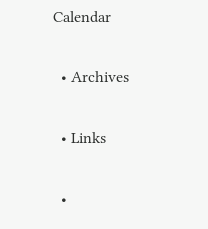Calendar

  • Archives

  • Links

  •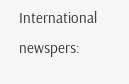International newspers: